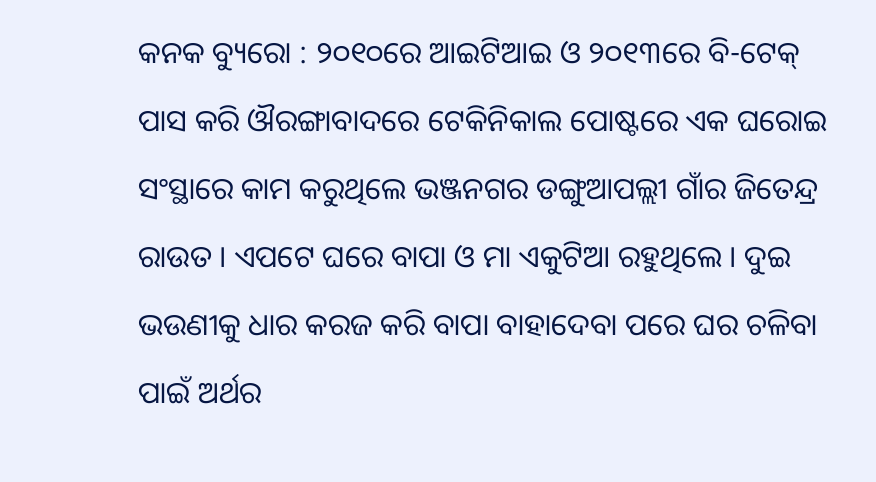କନକ ବ୍ୟୁରୋ : ୨୦୧୦ରେ ଆଇଟିଆଇ ଓ ୨୦୧୩ରେ ବି-ଟେକ୍ ପାସ କରି ଔରଙ୍ଗାବାଦରେ ଟେକିନିକାଲ ପୋଷ୍ଟରେ ଏକ ଘରୋଇ ସଂସ୍ଥାରେ କାମ କରୁଥିଲେ ଭଞ୍ଜନଗର ଡଙ୍ଗୁଆପଲ୍ଲୀ ଗାଁର ଜିତେନ୍ଦ୍ର ରାଉତ । ଏପଟେ ଘରେ ବାପା ଓ ମା ଏକୁଟିଆ ରହୁଥିଲେ । ଦୁଇ ଭଉଣୀକୁ ଧାର କରଜ କରି ବାପା ବାହାଦେବା ପରେ ଘର ଚଳିବା ପାଇଁ ଅର୍ଥର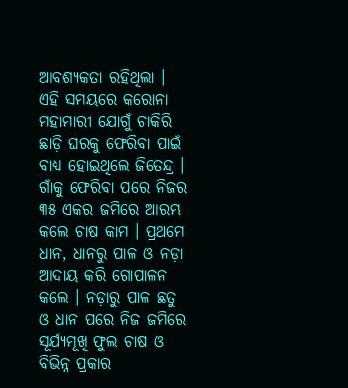ଆବଶ୍ୟକତା ରହିଥିଲା । ଏହି ସମୟରେ କରୋନା ମହାମାରୀ ଯୋଗୁଁ ଚାକିରି ଛାଡ଼ି ଘରକୁ ଫେରିବା ପାଇଁ ବାଧ୍ୟ ହୋଇଥିଲେ ଜିତେନ୍ଦ୍ର । ଗାଁକୁ ଫେରିବା ପରେ ନିଜର ୩୫ ଏକର ଜମିରେ ଆରମ୍ଭ କଲେ ଚାଷ କାମ । ପ୍ରଥମେ ଧାନ, ଧାନରୁ ପାଳ ଓ ନଡ଼ା ଆଦାୟ କରି ଗୋପାଳନ କଲେ । ନଡ଼ାରୁ ପାଳ ଛତୁ ଓ ଧାନ ପରେ ନିଜ ଜମିରେ ସୂର୍ଯ୍ୟମୂଖି ଫୁଲ ଚାଷ ଓ ବିଭିନ୍ନ ପ୍ରକାର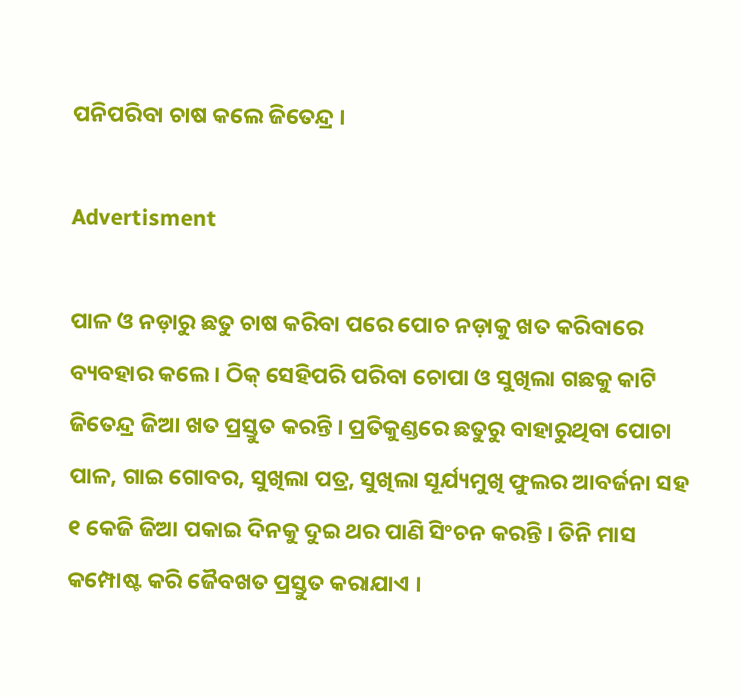ପନିପରିବା ଚାଷ କଲେ ଜିତେନ୍ଦ୍ର ।

Advertisment

ପାଳ ଓ ନଡ଼ାରୁ ଛତୁ ଚାଷ କରିବା ପରେ ପୋଚ ନଡ଼ାକୁ ଖତ କରିବାରେ ବ୍ୟବହାର କଲେ । ଠିକ୍ ସେହିପରି ପରିବା ଚୋପା ଓ ସୁଖିଲା ଗଛକୁ କାଟି ଜିତେନ୍ଦ୍ର ଜିଆ ଖତ ପ୍ରସ୍ତୁତ କରନ୍ତି । ପ୍ରତିକୁଣ୍ଡରେ ଛତୁରୁ ବାହାରୁଥିବା ପୋଚା ପାଳ, ଗାଇ ଗୋବର, ସୁଖିଲା ପତ୍ର, ସୁଖିଲା ସୂର୍ଯ୍ୟମୁଖି ଫୁଲର ଆବର୍ଜନା ସହ ୧ କେଜି ଜିଆ ପକାଇ ଦିନକୁ ଦୁଇ ଥର ପାଣି ସିଂଚନ କରନ୍ତି । ତିନି ମାସ କମ୍ପୋଷ୍ଟ କରି ଜୈବଖତ ପ୍ରସ୍ତୁତ କରାଯାଏ ।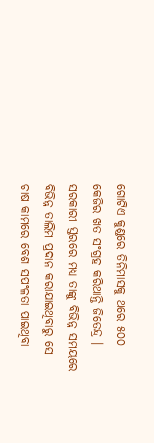ଗୋଟିଏ କୁଣ୍ଡରେ ତିନିମାସକୁ ଥରେ ୫୦୦ କେଜିର ଖତ ସଂଗ୍ରହ କରିଥାନ୍ତି ଜିତେନ୍ଦ୍ର । ସରକାରୀ ସ୍ତରରେ ମଧ୍ୟ ତାଙ୍କୁ ବିଭିନ୍ନ ସମୟରେ ବିଭିନ୍ନ ତାଲିମ ପ୍ରଦାନ କରାଯାଇଥିବାରୁ ସେ ଚାଷ କାମରେ ବେଶ ସପଂଳତା ପାଇଥିବା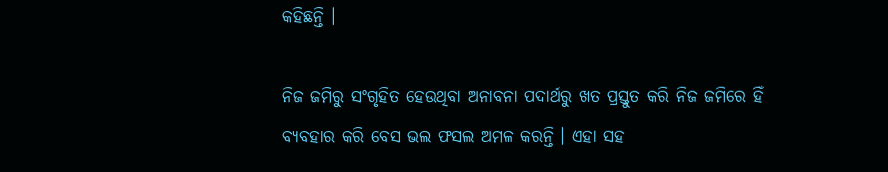କହିଛନ୍ତି ।

ନିଜ ଜମିରୁ ସଂଗୃହିତ ହେଉଥିବା ଅନାବନା ପଦାର୍ଥରୁ ଖତ ପ୍ରସ୍ତୁତ କରି ନିଜ ଜମିରେ ହିଁ ବ୍ୟବହାର କରି ବେସ ଭଲ ଫସଲ ଅମଳ କରନ୍ତି । ଏହା ସହ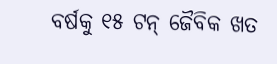ବର୍ଷକୁ ୧୫ ଟନ୍ ଜୈବିକ ଖତ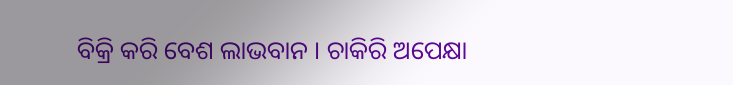ବିକ୍ରି କରି ବେଶ ଲାଭବାନ । ଚାକିରି ଅପେକ୍ଷା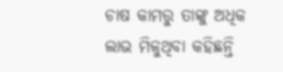ଚାଷ କାମରୁ ତାଙ୍କୁ ଅଧିକ ଲାଭ ମିଳୁଥିବା କହିଛନ୍ତି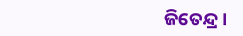ଜିତେନ୍ଦ୍ର ।